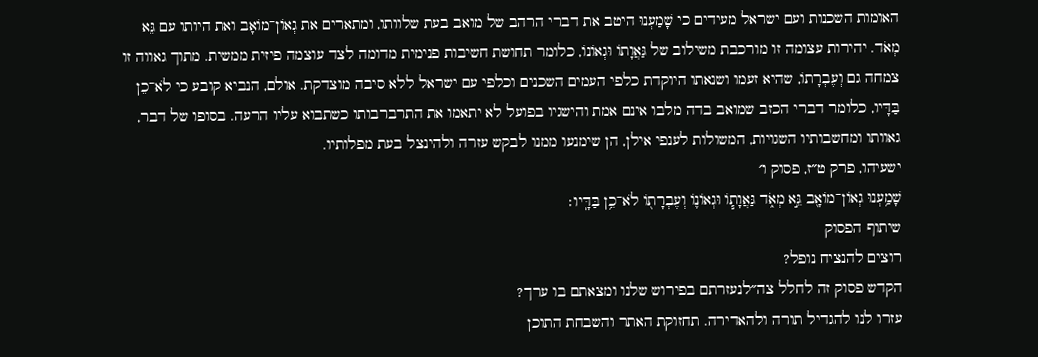האומות השכנות ועם ישראל מעידים כי שָׁמַעְנוּ היטב את דברי הרהב של מואב בעת שלוותו, ומתארים את גְאוֹן־מוֹאָב ואת היותו עם גֵּא מְאֹד. יהירות עצומה זו מורכבת משילוב של גַּאֲוָתוֹ וּגְאוֹנוֹ, כלומר תחושת חשיבות פנימית מדומה לצד עוצמה פיזית ממשית. מתוך גאווה זו צמחה גם וְעֶבְרָתוֹ, שהיא זעמו ושנאתו היוקדת כלפי העמים השכנים וכלפי עם ישראל ללא סיבה מוצדקת. אולם, הנביא קובע כי לֹא־כֵן בַּדָּיו, כלומר דברי הכזב שמואב בדה מלבו אינם אמת והישגיו בפועל לא יתאמו את התרברבותו כשתבוא עליו הרעה. בסופו של דבר, גאוותו ומחשבותיו השגויות, המשולות לענפי אילן, הן שימנעו ממנו לבקש עזרה ולהינצל בעת מפלותיו.
ישעיהו, פרק ט״ז, פסוק ו׳
שָׁמַ֥עְנוּ גְאוֹן־מוֹאָ֖ב גֵּ֣א מְאֹ֑ד גַּאֲוָת֧וֹ וּגְאוֹנ֛וֹ וְעֶבְרָת֖וֹ לֹא־כֵ֥ן בַּדָּֽיו׃
שיתוף הפסוק
רוצים להנציח נופל?
הקדש פסוק זה לחלל צה״לנעזרתם בפירוש שלנו ומצאתם בו ערך?
עזרו לנו להגדיל תורה ולהאדירה. תחזוקת האתר והשבחת התוכן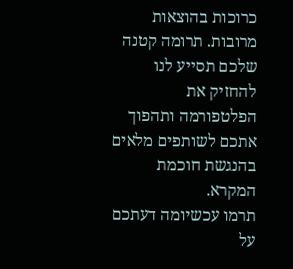כרוכות בהוצאות מרובות. תרומה קטנה שלכם תסייע לנו להחזיק את הפלטפורמה ותהפוך אתכם לשותפים מלאים בהנגשת חוכמת המקרא.
תרמו עכשיומה דעתכם על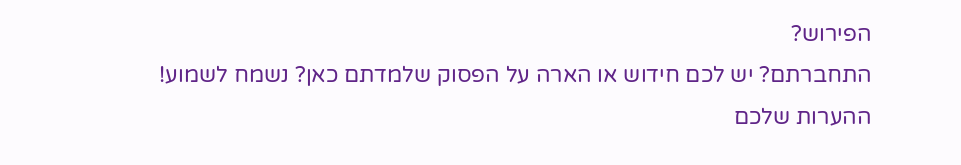הפירוש?
התחברתם? יש לכם חידוש או הארה על הפסוק שלמדתם כאן? נשמח לשמוע!
ההערות שלכם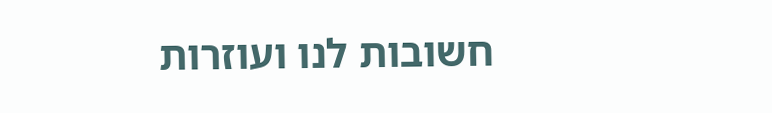חשובות לנו ועוזרות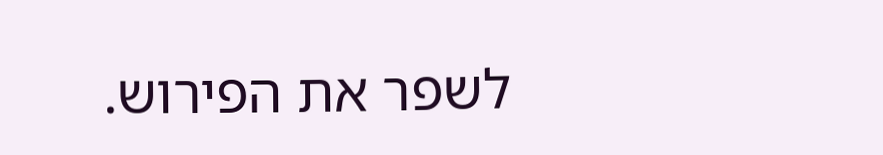לשפר את הפירוש.